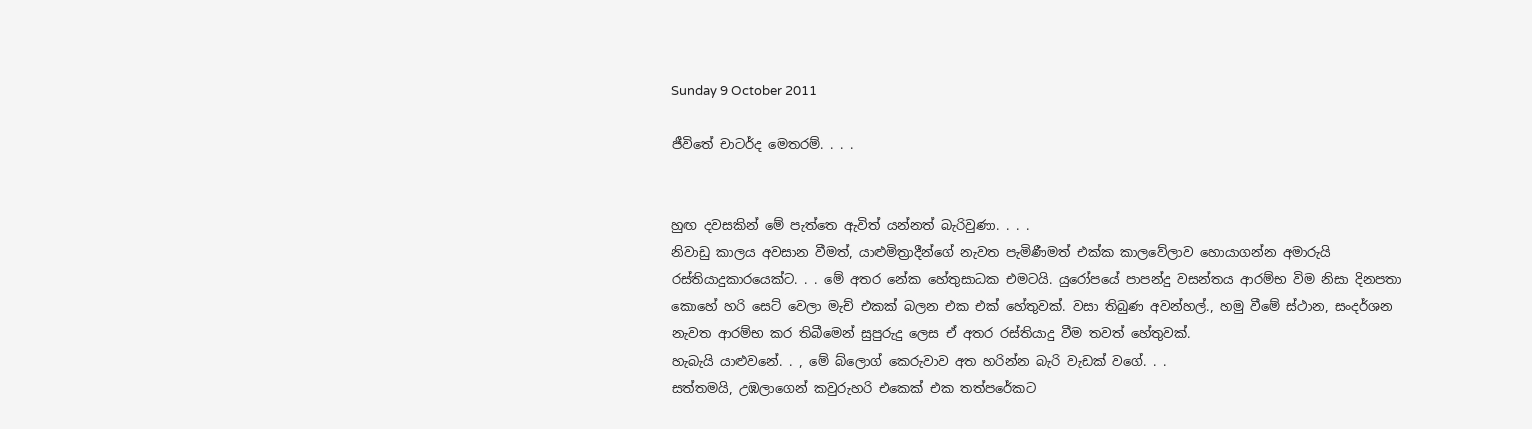Sunday 9 October 2011

ජීවිතේ චාටර්ද මෙතරම්. . . .


හුඟ දවසකින් මේ පැත්තෙ ඇවිත් යන්නත් බැරිවුණා. . . .
නිවාඩු කාලය අවසාන වීමත්, යාළුමිත්‍රාදීන්ගේ නැවත පැමිණීමත් එක්ක කාලවේලාව හොයාගන්න අමාරුයි රස්තියාදුකාරයෙක්ට. . . මේ අතර නේක හේතුසාධක එමටයි. යුරෝපයේ පාපන්දු වසන්තය ආරම්භ විම නිසා දිනපතා කොහේ හරි සෙට් වෙලා මැච් එකක් බලන එක එක් හේතුවක්. වසා තිබුණ අවන්හල්., හමු වීමේ ස්ථාන, සංදර්ශන නැවත ආරම්භ කර තිබීමෙන් සුපුරුදු ලෙස ඒ අතර රස්තියාදු වීම තවත් හේතුවක්.
හැබැයි යාළුවනේ. . , මේ බ්ලොග් කෙරුවාව අත හරින්න බැරි වැඩක් වගේ. . .
සත්තමයි, උඹලාගෙන් කවුරුහරි එකෙක් එක තත්පරේකට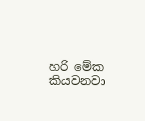හරි මේක කියවනවා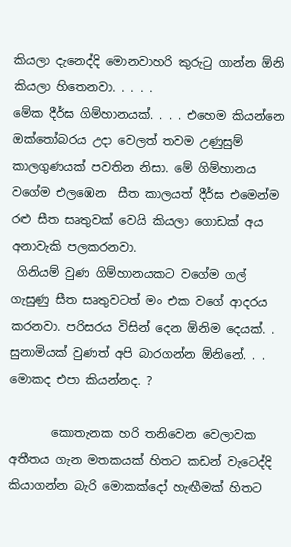කියලා දැනෙද්දි මොනවාහරි කුරුටු ගාන්න ඕනි කියලා හිතෙනවා. . . . .
මේක දීර්ඝ ගිම්හානයක්. . . . එහෙම කියන්නෙ ඔක්තෝබරය උදා වෙලත් තවම උණුසුම් කාලගුණයක් පවතින නිසා. මේ ගිම්හානය වගේම එලඹෙන  සීත කාලයත් දීර්ඝ එමෙන්ම රළු සීත සෘතුවක් වෙයි කියලා ගොඩක් අය අනාවැකි පලකරනවා.
 ගිනියම් වුණ ගිම්හානයකට වගේම ගල් ගැසුණු සීත සෘතුවටත් මං එක වගේ ආදරය කරනවා. පරිසරය විසින් දෙන ඕනිම දෙයක්. . සුනාමියක් වුණත් අපි බාරගන්න ඕනිනේ. . . මොකද එපා කියන්නද. ?

       කොතැනක හරි තනිවෙන වෙලාවක අතීතය ගැන මතකයක් හිතට කඩන් වැටෙද්දි කියාගන්න බැරි මොකක්දෝ හැඟීමක් හිතට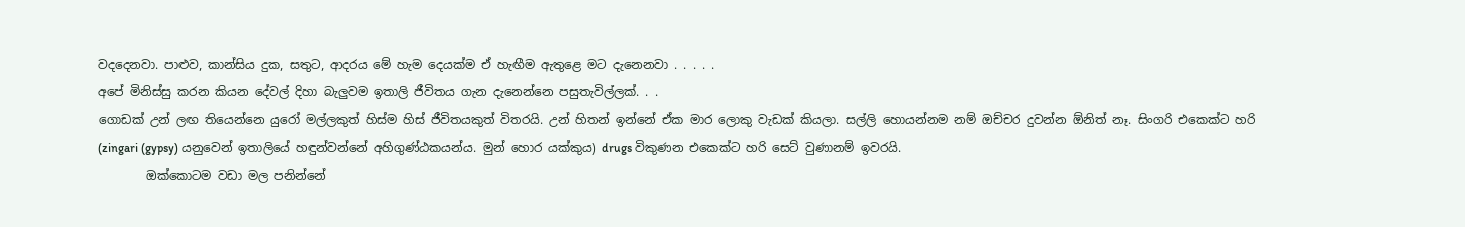වදදෙනවා. පාළුව, කාන්සිය දුක, සතුට, ආදරය මේ හැම දෙයක්ම ඒ හැඟීම ඇතුළෙ මට දැනෙනවා . . . . .
අපේ මිනිස්සු කරන කියන දේවල් දිහා බැලුවම ඉතාලි ජීවිතය ගැන දැනෙන්නෙ පසුතැවිල්ලක්. . .
ගොඩක් උන් ලඟ තියෙන්නෙ යුරෝ මල්ලකුත් හිස්ම හිස් ජීවිතයකුත් විතරයි. උන් හිතන් ඉන්නේ ඒක මාර ලොකු වැඩක් කියලා. සල්ලි හොයන්නම නම් ඔච්චර දුවන්න ඕනිත් නෑ. සිංගරි එකෙක්ට හරි (zingari (gypsy) යනුවෙන් ඉතාලියේ හඳුන්වන්නේ අහිගුණ්ඨකයන්ය. මුන් හොර යක්කුය) drugs විකුණන එකෙක්ට හරි සෙට් වුණානම් ඉවරයි.
        ඔක්කොටම වඩා මල පනින්නේ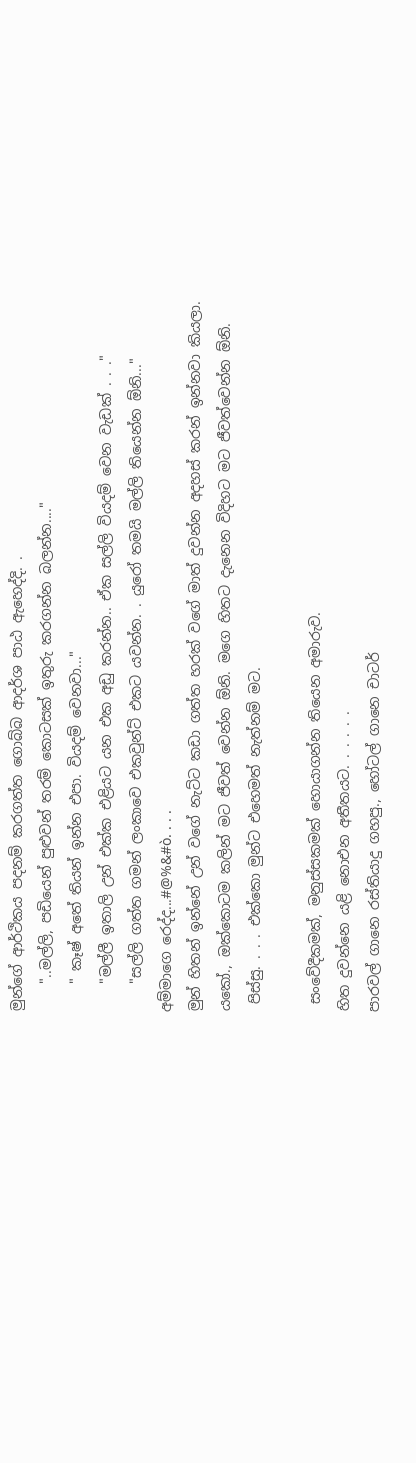මුන්ගේ ආර්ථිකය පදනම් කරගත්ත ගොබ්බ ආදර්ශ පාඨ ඇහෙද්දි. .
    "..මල්ලි, පඩියෙන් පුළුවන් තරම් කොටසක් ඉතුරු කරගන්න බලන්න...."
    " කෑෂ් අතේ තියන් ඉන්න එපා. වියදම් වෙනවා..."
    "මල්ලී ඉතාලි උන් එක්ක එළියට යන එක අඩු කරන්න.. ඒක සල්ලි වියදම් වෙන වැඩක් . . ."
    "සල්ලි ගත්ත ගමන් ලංකාවෙ එකවුන්ට් එකට යවන්න. . යුරෝ තමයි මල්ලි තියෙන්න ඕනි..."
අම්මාගෙ රෙද්ද...#@%&#ò. . . .
මුන් හිතන් ඉන්නේ උන් වගේ නැට්ට කඩා ගත්ත හරක් වගේ මාත් දුවන්න අදහස් කරන් ඉන්නවා කියලා.
යකෝ., ඔක්කොටම කලින් මට ජීවත් වෙන්න ඕනි. මගෙ හිතට දැනෙන විදිහට මට ජීවත්වෙන්න ඕනි.
 පිස්සු. . . . එක්කො මුන්ට එහෙමත් නැත්නම් මට.

 සංවේදීකමක්, මනුස්සකමක් හොයාගන්න තියෙන අමාරුව.
හිත දුවන්නෙ යළි නොඑන අතීතයට. . . . . .
පාරවල් ගානෙ රස්තියාදු ගහපු., හෝටල් ගානෙ චාටර්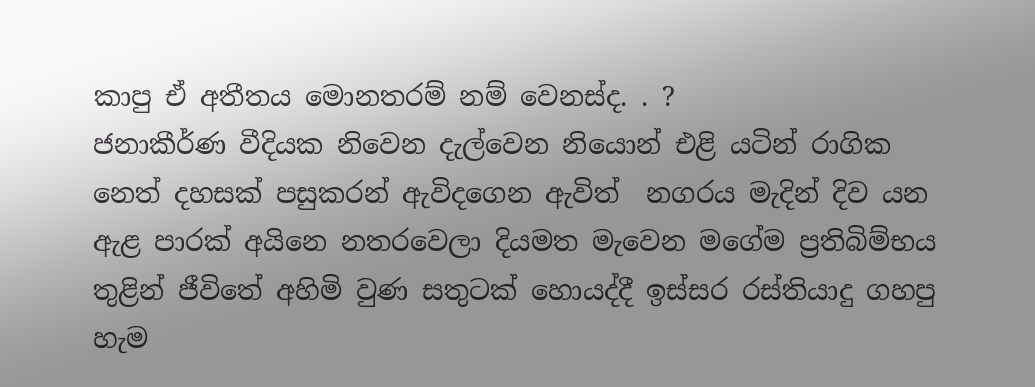කාපු ඒ අතීතය මොනතරම් නම් වෙනස්ද. . ?
ජනාකීර්ණ වීදියක නිවෙන දැල්වෙන නියොන් එළි යටින් රාගික නෙත් දහසක් පසුකරන් ඇවිදගෙන ඇවිත්  නගරය මැදින් දිව යන ඇළ පාරක් අයිනෙ නතරවෙලා දියමත මැවෙන මගේම ප්‍රතිබිම්භය තුළින් ජීවිතේ අහිමි වුණ සතුටක් හොයද්දී ඉස්සර රස්තියාදු ගහපු හැම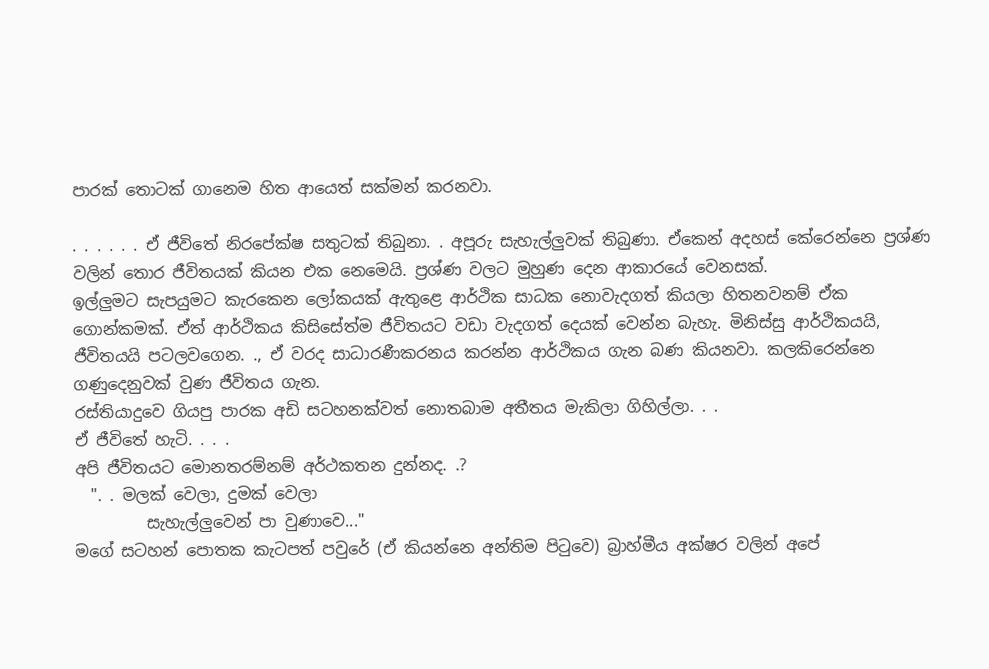පාරක් තොටක් ගානෙම හිත ආයෙත් සක්මන් කරනවා.

. . . . . . ඒ ජීවිතේ නිරපේක්ෂ සතුටක් තිබුනා. . අපූරු සැහැල්ලුවක් තිබුණා. ඒකෙන් අදහස් කේරෙන්නෙ ප්‍රශ්ණ වලින් තොර ජීවිතයක් කියන එක නෙමෙයි. ප්‍රශ්ණ වලට මුහුණ දෙන ආකාරයේ වෙනසක්.
ඉල්ලුමට සැපයුමට කැරකෙන ලෝකයක් ඇතුළෙ ආර්ථික සාධක නොවැදගත් කියලා හිතනවනම් ඒක ගොන්කමක්. ඒත් ආර්ථිකය කිසිසේත්ම ජීවිතයට වඩා වැදගත් දෙයක් වෙන්න බැහැ. මිනිස්සු ආර්ථිකයයි, ජීවිතයයි පටලවගෙන. ., ඒ වරද සාධාරණීකරනය කරන්න ආර්ථිකය ගැන බණ කියනවා. කලකිරෙන්නෙ ගණුදෙනුවක් වුණ ජීවිතය ගැන.
රස්තියාදුවෙ ගියපු පාරක අඩි සටහනක්වත් නොතබාම අතීතය මැකිලා ගිහිල්ලා. . .
ඒ ජීවිතේ හැටි. . . .
අපි ජීවිතයට මොනතරම්නම් අර්ථකතන දුන්නද. .?
  ". . මලක් වෙලා, දුමක් වෙලා
         සැහැල්ලුවෙන් පා වුණාවෙ..."
මගේ සටහන් පොතක කැටපත් පවුරේ (ඒ කියන්නෙ අන්තිම පිටුවෙ) බ්‍රාහ්මීය අක්ෂර වලින් අපේ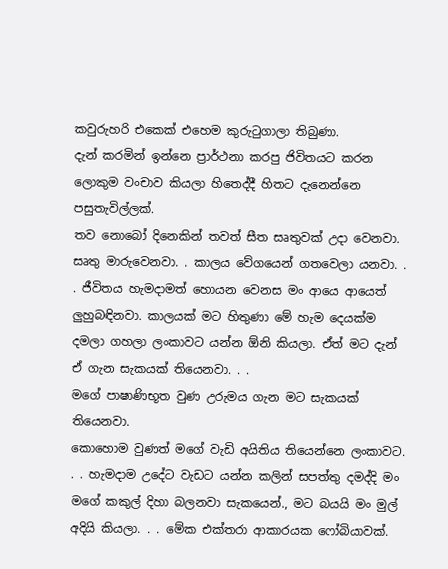කවුරුහරි එකෙක් එහෙම කුරුටුගාලා තිබුණා.
දැන් කරමින් ඉන්නෙ ප්‍රාර්ථනා කරපු ජිවිතයට කරන ලොකුම වංචාව කියලා හිතෙද්දී හිතට දැනෙන්නෙ පසුතැවිල්ලක්.
තව නොබෝ දිනෙකින් තවත් සීත සෘතුවක් උදා වෙනවා. සෘතු මාරුවෙනවා. . කාලය වේගයෙන් ගතවෙලා යනවා. . . ජීවිතය හැමදාමත් හොයන වෙනස මං ආයෙ ආයෙත් ලුහුබඳිනවා. කාලයක් මට හිතුණා මේ හැම දෙයක්ම දමලා ගහලා ලංකාවට යන්න ඕනි කියලා. ඒත් මට දැන් ඒ ගැන සැකයක් තියෙනවා. . .
මගේ පාෂාණිභූත වුණ උරුමය ගැන මට සැකයක් තියෙනවා.
කොහොම වුණත් මගේ වැඩි අයිතිය තියෙන්නෙ ලංකාවට. . . හැමදාම උදේට වැඩට යන්න කලින් සපත්තු දමද්දි මං මගේ කකුල් දිහා බලනවා සැකයෙන්., මට බයයි මං මුල් අදියි කියලා. . . මේක එක්තරා ආකාරයක ෆෝබියාවක්.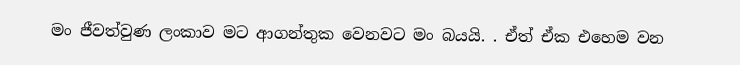මං ජීවත්වුණ ලංකාව මට ආගන්තුක වෙනවට මං බයයි. . ඒත් ඒක එහෙම වන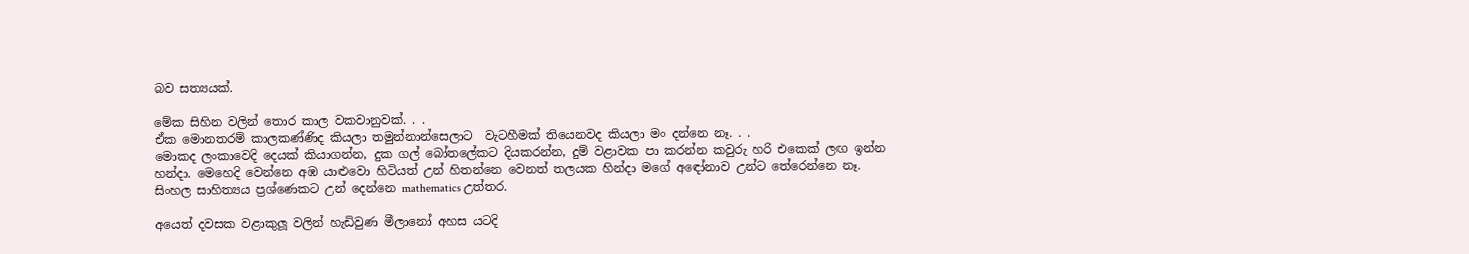බව සත්‍යයක්.

මේක සිහින වලින් තොර කාල වකවානුවක්. . .
ඒක මොනතරම් කාලකණ්ණිද කියලා තමුන්නාන්සෙලාට  වැටහීමක් තියෙනවද කියලා මං දන්නෙ නෑ. . .
මොකද ලංකාවෙදි දෙයක් කියාගන්න, දුක ගල් බෝතලේකට දියකරන්න, දුම් වළාවක පා කරන්න කවුරු හරි එකෙක් ලඟ ඉන්න හන්දා. මෙහෙදි වෙන්නෙ අඹ යාළුවො හිටියත් උන් හිතන්නෙ වෙනත් තලයක හින්දා මගේ අඳෝනාව උන්ට තේරෙන්නෙ නෑ. සිංහල සාහිත්‍යය ප්‍රශ්ණෙකට උන් දෙන්නෙ mathematics උත්තර.

අයෙත් දවසක වළාකුලූ වලින් හැඩිවුණ මීලානෝ අහස යටදි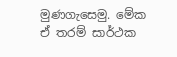මුණගැසෙමු. මේක ඒ තරම් සාර්ථක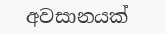අවසානයක්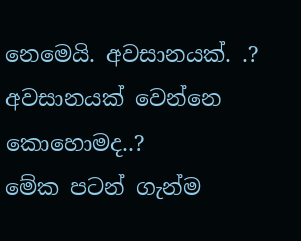නෙමෙයි. අවසානයක්. .? අවසානයක් වෙන්නෙ කොහොමද..?
මේක පටන් ගැන්ම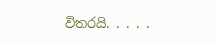විතරයි. . . . .